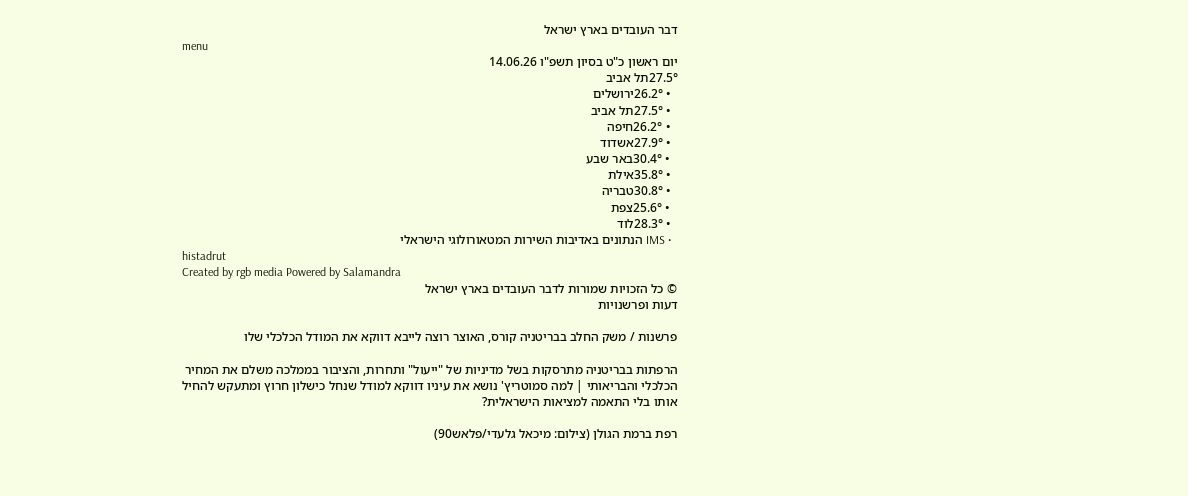דבר העובדים בארץ ישראל
menu
יום ראשון כ"ט בסיון תשפ"ו 14.06.26
27.5°תל אביב
  • 26.2°ירושלים
  • 27.5°תל אביב
  • 26.2°חיפה
  • 27.9°אשדוד
  • 30.4°באר שבע
  • 35.8°אילת
  • 30.8°טבריה
  • 25.6°צפת
  • 28.3°לוד
  • IMS הנתונים באדיבות השירות המטאורולוגי הישראלי
histadrut
Created by rgb media Powered by Salamandra
© כל הזכויות שמורות לדבר העובדים בארץ ישראל
דעות ופרשנויות

פרשנות / משק החלב בבריטניה קורס, האוצר רוצה לייבא דווקא את המודל הכלכלי שלו

הרפתות בבריטניה מתרסקות בשל מדיניות של "ייעול" ותחרות, והציבור בממלכה משלם את המחיר הכלכלי והבריאותי | למה סמוטריץ' נושא את עיניו דווקא למודל שנחל כישלון חרוץ ומתעקש להחיל אותו בלי התאמה למציאות הישראלית?

רפת ברמת הגולן (צילום: מיכאל גלעדי/פלאש90)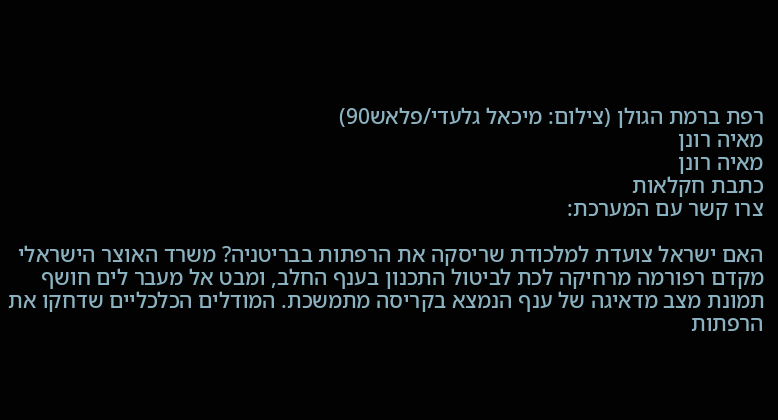רפת ברמת הגולן (צילום: מיכאל גלעדי/פלאש90)
מאיה רונן
מאיה רונן
כתבת חקלאות
צרו קשר עם המערכת:

האם ישראל צועדת למלכודת שריסקה את הרפתות בבריטניה? משרד האוצר הישראלי מקדם רפורמה מרחיקה לכת לביטול התכנון בענף החלב, ומבט אל מעבר לים חושף תמונת מצב מדאיגה של ענף הנמצא בקריסה מתמשכת. המודלים הכלכליים שדחקו את הרפתות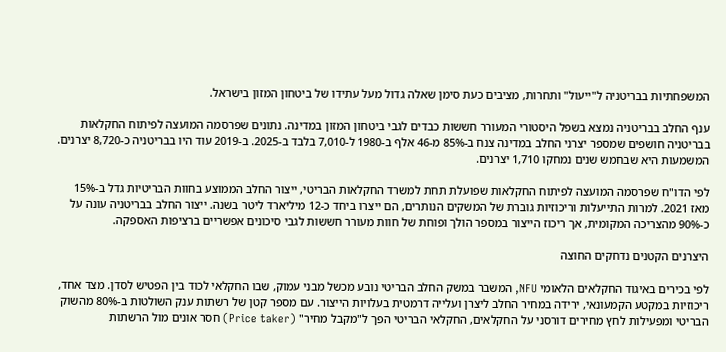המשפחתיות בבריטניה ל"ייעול" ותחרות, מציבים כעת סימן שאלה גדול מעל עתידו של ביטחון המזון בישראל.

ענף החלב בבריטניה נמצא בשפל היסטורי המעורר חששות כבדים לגבי ביטחון המזון במדינה. נתונים שפרסמה המועצה לפיתוח החקלאות בבריטניה חושפים שמספר יצרני החלב במדינה צנח ב-85% מ-46 אלף ב-1980 ל-7,010 בלבד ב-2025. ב-2019 עוד היו בבריטניה כ-8,720 יצרנים. המשמעות היא שבחמש שנים נמחקו 1,710 יצרנים.

לפי הדו"ח שפרסמה המועצה לפיתוח החקלאות שפועלת תחת למשרד החקלאות הבריטי, ייצור החלב הממוצע בחוות הבריטיות גדל ב-15% מאז 2021. למרות התייעלות וריכוזיות גוברת של המשקים הנותרים, הם ייצרו ביחד כ-12 מיליארד ליטר בשנה. ייצור החלב בבריטניה עונה על כ-90% מהצריכה המקומית, אך ריכוז הייצור במספר הולך ופוחת של חוות מעורר חששות לגבי סיכונים אפשריים ברציפות האספקה.

היצרנים הקטנים נדחקים החוצה

לפי בכירים באיגוד החקלאים הלאומי NFU, המשבר במשק החלב הבריטי נובע מכשל מבני עמוק, שבו החקלאי לכוד בין הפטיש לסדן. מצד אחד, ריכוזיות במקטע הקמעונאי, ירידה במחיר החלב ליצרן ועלייה דרמטית בעלויות הייצור. עם מספר קטן של רשתות ענק השולטות ב-80% מהשוק הבריטי ומפעילות לחץ מחירים דורסני על החקלאים, החקלאי הבריטי הפך ל"מקבל מחיר" (Price taker) חסר אונים מול הרשתות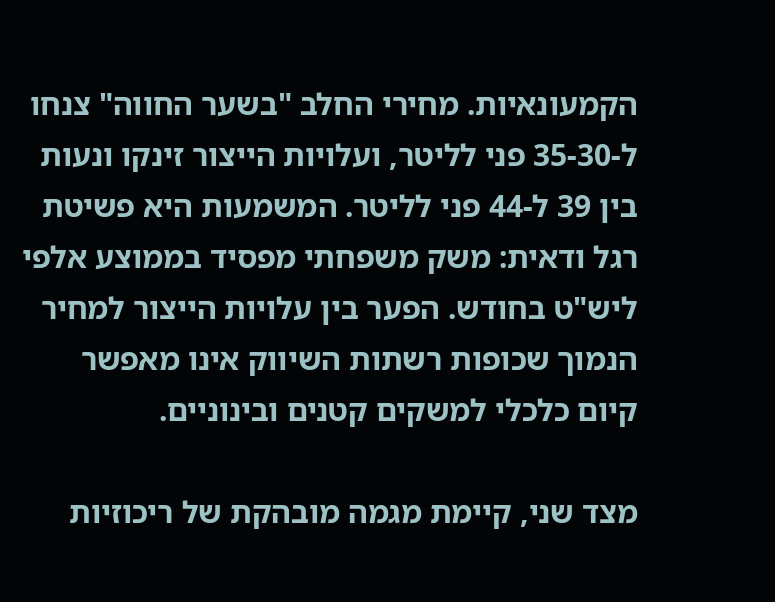הקמעונאיות. מחירי החלב "בשער החווה" צנחו ל-35-30 פני לליטר, ועלויות הייצור זינקו ונעות בין 39 ל-44 פני לליטר. המשמעות היא פשיטת רגל ודאית: משק משפחתי מפסיד בממוצע אלפי ליש"ט בחודש. הפער בין עלויות הייצור למחיר הנמוך שכופות רשתות השיווק אינו מאפשר קיום כלכלי למשקים קטנים ובינוניים.

מצד שני, קיימת מגמה מובהקת של ריכוזיות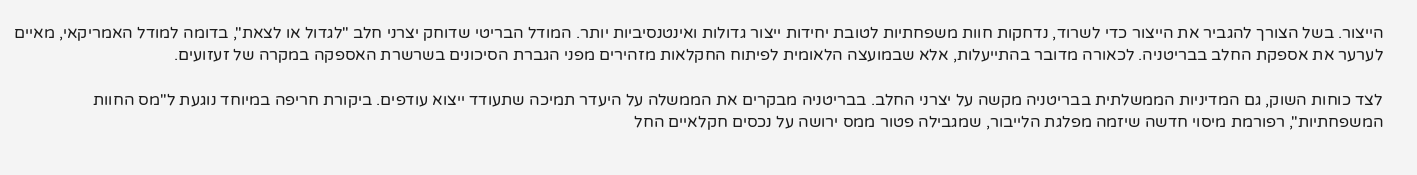הייצור. בשל הצורך להגביר את הייצור כדי לשרוד, נדחקות חוות משפחתיות לטובת יחידות ייצור גדולות ואינטנסיביות יותר. המודל הבריטי שדוחק יצרני חלב "לגדול או לצאת", בדומה למודל האמריקאי, מאיים לערער את אספקת החלב בבריטניה. לכאורה מדובר בהתייעלות, אלא שבמועצה הלאומית לפיתוח החקלאות מזהירים מפני הגברת הסיכונים בשרשרת האספקה במקרה של זעזועים.

לצד כוחות השוק, גם המדיניות הממשלתית בבריטניה מקשה על יצרני החלב. בבריטניה מבקרים את הממשלה על היעדר תמיכה שתעודד ייצוא עודפים. ביקורת חריפה במיוחד נוגעת ל"מס החוות המשפחתיות", רפורמת מיסוי חדשה שיזמה מפלגת הלייבור, שמגבילה פטור ממס ירושה על נכסים חקלאיים החל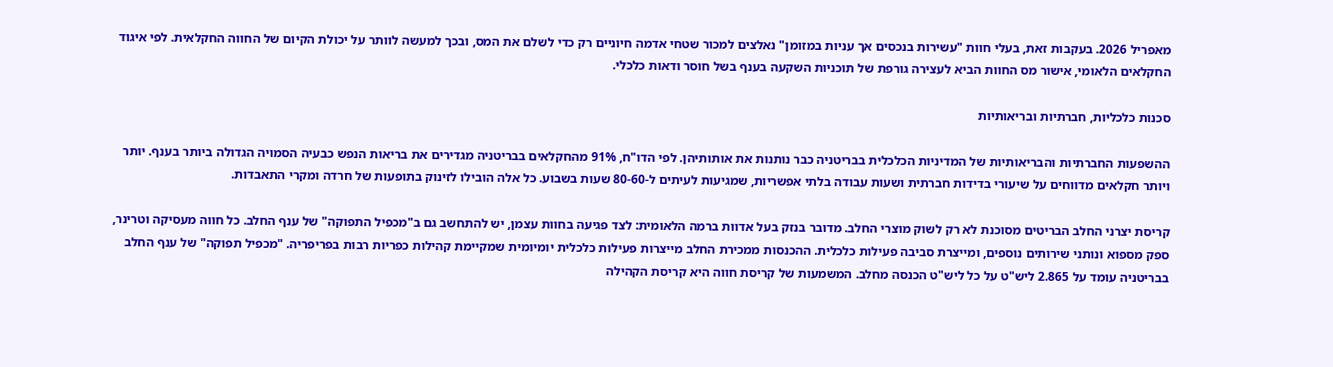מאפריל 2026. בעקבות זאת, בעלי חוות "עשירות בנכסים אך עניות במזומן" נאלצים למכור שטחי אדמה חיוניים רק כדי לשלם את המס, ובכך למעשה לוותר על יכולת הקיום של החווה החקלאית. לפי איגוד החקלאים הלאומי, אישור מס החוות הביא לעצירה גורפת של תוכניות השקעה בענף בשל חוסר ודאות כלכלי.

סכנות כלכליות, חברתיות ובריאותיות

ההשפעות החברתיות והבריאותיות של המדיניות הכלכלית בבריטניה כבר נותנות את אותותיהן. לפי הדו"ח, 91% מהחקלאים בבריטניה מגדירים את בריאות הנפש כבעיה הסמויה הגדולה ביותר בענף. יותר ויותר חקלאים מדווחים על שיעורי בדידות חברתית ושעות עבודה בלתי אפשריות, שמגיעות לעיתים ל-80-60 שעות בשבוע. כל אלה הובילו לזינוק בתופעות של חרדה ומקרי התאבדות.

קריסת יצרני החלב הבריטים מסוכנת לא רק לשוק מוצרי החלב. מדובר בנזק בעל אדוות ברמה הלאומית: לצד פגיעה בחוות עצמן, יש להתחשב גם ב"מכפיל התפוקה" של ענף החלב. כל חווה מעסיקה וטרינר, ספק מספוא ונותני שירותים נוספים, ומייצרת סביבה פעילות כלכלית. ההכנסות ממכירת החלב מייצרות פעילות כלכלית יומיומית שמקיימת קהילות כפריות רבות בפריפריה. "מכפיל תפוקה" של ענף החלב בבריטניה עומד על 2.865 ליש"ט על כל ליש"ט הכנסה מחלב. המשמעות של קריסת חווה היא קריסת הקהילה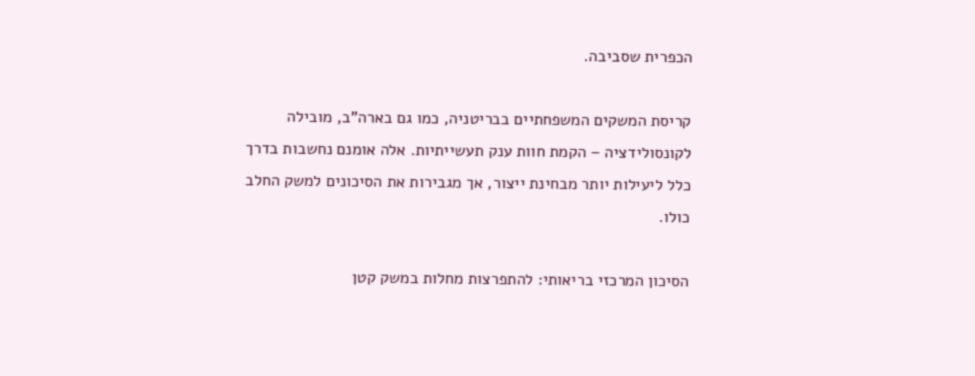הכפרית שסביבה.

קריסת המשקים המשפחתיים בבריטניה, כמו גם בארה"ב, מובילה לקונסולידציה – הקמת חוות ענק תעשייתיות. אלה אומנם נחשבות בדרך כלל ליעילות יותר מבחינת ייצור, אך מגבירות את הסיכונים למשק החלב כולו.

הסיכון המרכזי בריאותי: להתפרצות מחלות במשק קטן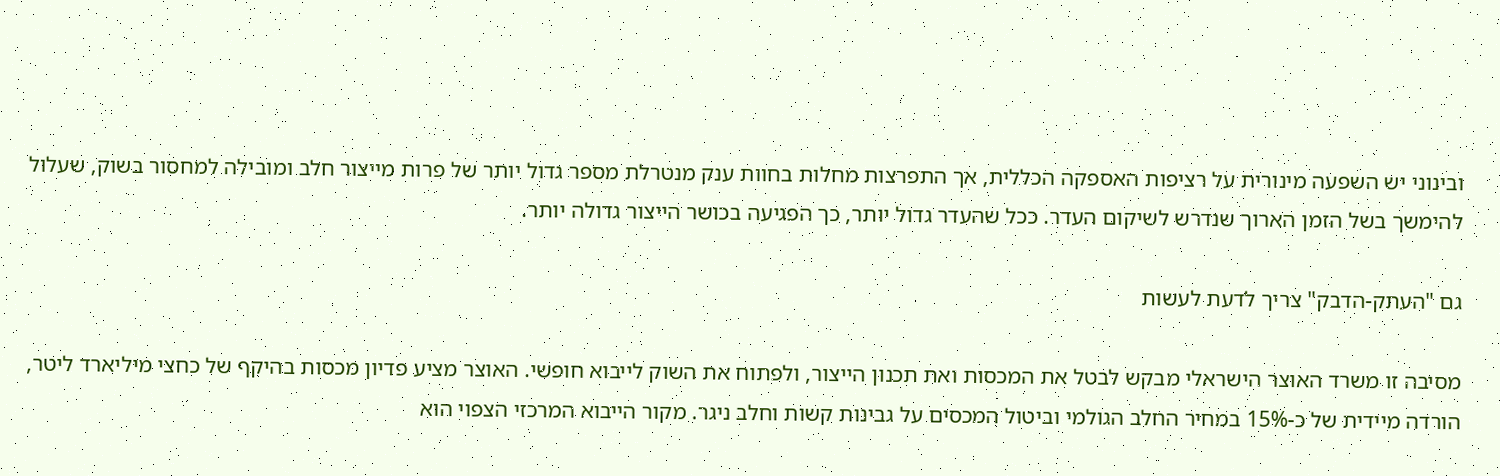ובינוני יש השפעה מינורית על רציפות האספקה הכללית, אך התפרצות מחלות בחוות ענק מנטרלת מספר גדול יותר של פרות מייצור חלב ומובילה למחסור בשוק, שעלול להימשך בשל הזמן הארוך שנדרש לשיקום העדר. ככל שהעדר גדול יותר, כך הפגיעה בכושר הייצור גדולה יותר.

גם "העתק-הדבק" צריך לדעת לעשות

מסיבה זו משרד האוצר הישראלי מבקש לבטל את המכסות ואת תכנון הייצור, ולפתוח את השוק לייבוא חופשי. האוצר מציע פדיון מכסות בהיקף של כחצי מיליארד ליטר, הורדה מיידית של כ-15% במחיר החלב הגולמי וביטול המכסים על גבינות קשות וחלב ניגר. מקור הייבוא המרכזי הצפוי הוא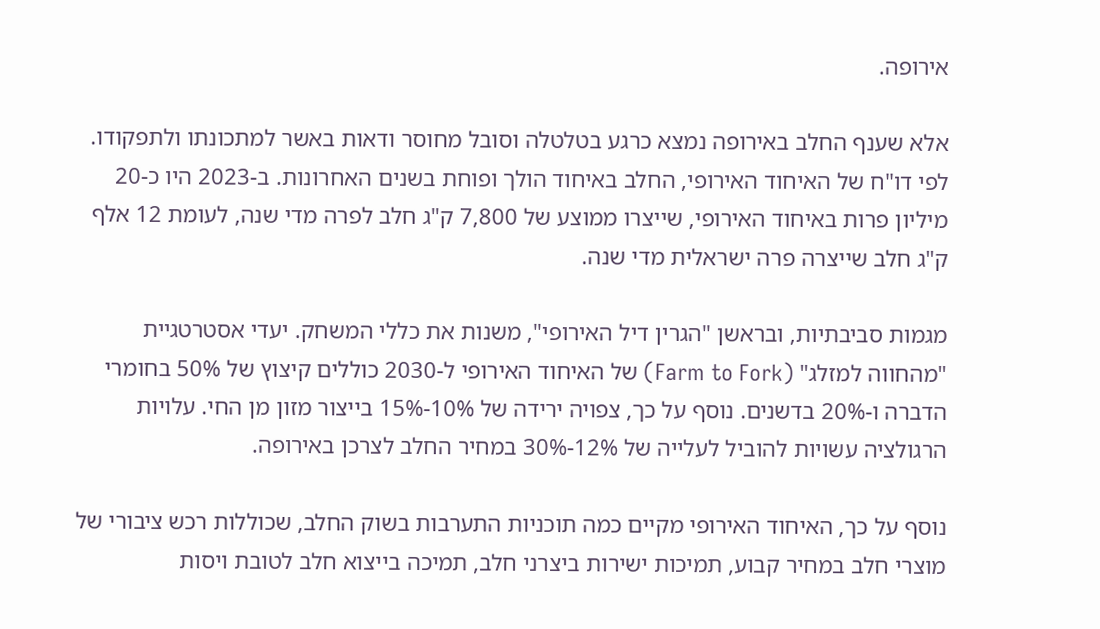אירופה.

אלא שענף החלב באירופה נמצא כרגע בטלטלה וסובל מחוסר ודאות באשר למתכונתו ולתפקודו. לפי דו"ח של האיחוד האירופי, החלב באיחוד הולך ופוחת בשנים האחרונות. ב-2023 היו כ-20 מיליון פרות באיחוד האירופי, שייצרו ממוצע של 7,800 ק"ג חלב לפרה מדי שנה, לעומת 12 אלף ק"ג חלב שייצרה פרה ישראלית מדי שנה.

מגמות סביבתיות, ובראשן "הגרין דיל האירופי", משנות את כללי המשחק. יעדי אסטרטגיית "מהחווה למזלג" (Farm to Fork) של האיחוד האירופי ל-2030 כוללים קיצוץ של 50% בחומרי הדברה ו-20% בדשנים. נוסף על כך, צפויה ירידה של 10%-15% בייצור מזון מן החי. עלויות הרגולציה עשויות להוביל לעלייה של 12%-30% במחיר החלב לצרכן באירופה.

נוסף על כך, האיחוד האירופי מקיים כמה תוכניות התערבות בשוק החלב, שכוללות רכש ציבורי של מוצרי חלב במחיר קבוע, תמיכות ישירות ביצרני חלב, תמיכה בייצוא חלב לטובת ויסות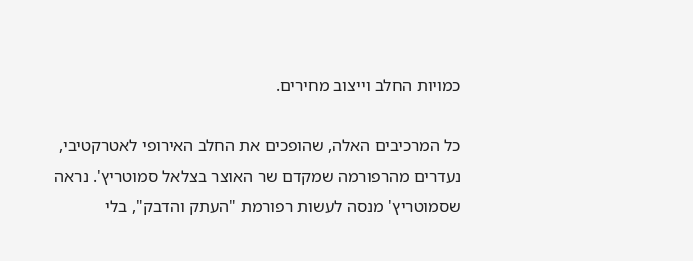כמויות החלב וייצוב מחירים.

כל המרכיבים האלה, שהופכים את החלב האירופי לאטרקטיבי, נעדרים מהרפורמה שמקדם שר האוצר בצלאל סמוטריץ'. נראה שסמוטריץ' מנסה לעשות רפורמת "העתק והדבק", בלי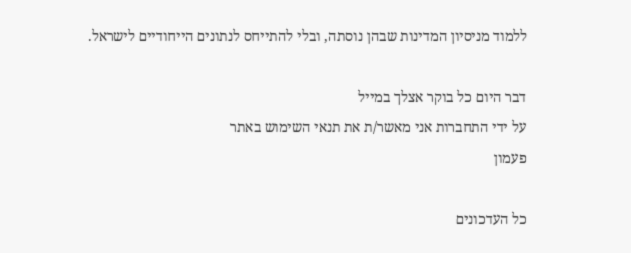ללמוד מניסיון המדינות שבהן נוסתה, ובלי להתייחס לנתונים הייחודיים לישראל.

דבר היום כל בוקר אצלך במייל
על ידי התחברות אני מאשר/ת את תנאי השימוש באתר
פעמון

כל העדכונים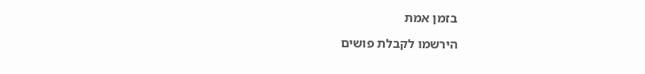בזמן אמת

הירשמו לקבלת פושים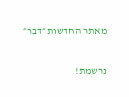מאתר החדשות ״דבר״

נרשמת!